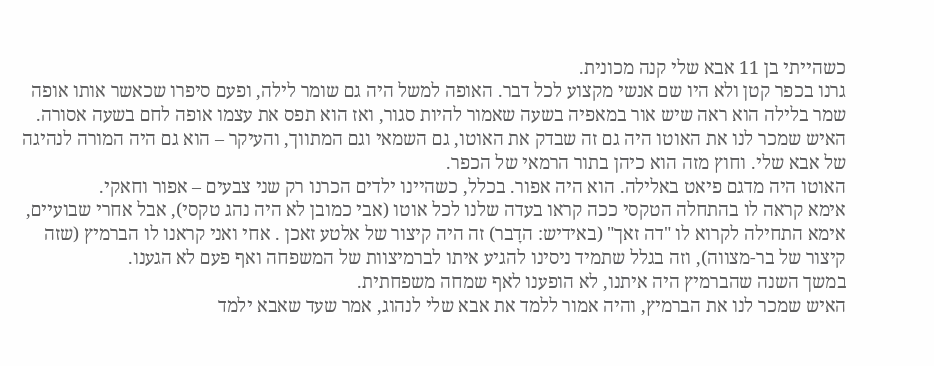כשהייתי בן 11 אבא שלי קנה מכונית.
גרנו בכפר קטן ולא היו שם אנשי מקצוע לכל דבר. האופה למשל היה גם שומר לילה, ופעם סיפרו שכאשר אותו אופה שמר בלילה הוא ראה שיש אור במאפיה בשעה שאמור להיות סגור, ואז הוא תפס את עצמו אופה לחם בשעה אסורה.
האיש שמכר לנו את האוטו היה גם זה שבדק את האוטו, גם השמאי וגם המתווך, והעיקר – הוא גם היה המורה לנהיגה של אבא שלי. וחוץ מזה הוא כיהן בתור הרמאי של הכפר.
האוטו היה מדגם פיאט באלילה. הוא היה אפור. בכלל, כשהיינו ילדים הכרנו רק שני צבעים – אפור וחאקי.
אימא קראה לו בהתחלה הטקסי ככה קראו בעדה שלנו לכל אוטו (אבי כמובן לא היה נהג טקסי), אבל אחרי שבועיים, אימא התחילה לקרוא לו "דה זאך" (באידיש: הדָבר) זה היה קיצור של אלטע זאכן . אחי ואני קראנו לו הברמיץ (שזה קיצור של בר-מצווה), וזה בגלל שתמיד ניסינו להגיע איתו לברמיצוות של המשפחה ואף פעם לא הגענו.
במשך השנה שהברמיץ היה איתנו, לא הופענו לאף שמחה משפחתית.
האיש שמכר לנו את הברמיץ, והיה אמור ללמד את אבא שלי לנהוג, אמר שעד שאבא ילמד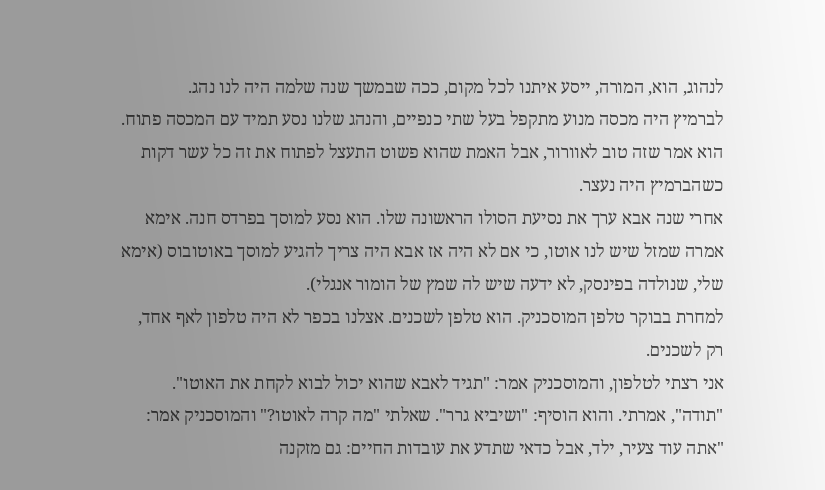לנהוג, הוא, המורה, ייסע איתנו לכל מקום, ככה שבמשך שנה שלמה היה לנו נהג.
לברמיץ היה מכסה מנוע מתקפל בעל שתי כנפיים, והנהג שלנו נסע תמיד עם המכסה פתוח. הוא אמר שזה טוב לאוורור, אבל האמת שהוא פשוט התעצל לפתוח את זה כל עשר דקות כשהברמיץ היה נעצר.
אחרי שנה אבא ערך את נסיעת הסולו הראשונה שלו. הוא נסע למוסך בפרדס חנה. אימא אמרה שמזל שיש לנו אוטו, כי אם לא היה אז אבא היה צריך להגיע למוסך באוטובוס (אימא שלי, שנולדה בפינסק, לא ידעה שיש לה שמץ של הומור אנגלי).
למחרת בבוקר טלפן המוסכניק. הוא טלפן לשכנים. אצלנו בכפר לא היה טלפון לאף אחד, רק לשכנים.
אני רצתי לטלפון, והמוסכניק אמר: "תגיד לאבא שהוא יכול לבוא לקחת את האוטו". "תודה", אמרתי. והוא הוסיף: "ושיביא גרר". שאלתי "מה קרה לאוטו?" והמוסכניק אמר: "אתה עוד צעיר, ילד, אבל כדאי שתדע את עובדות החיים: גם מזקנה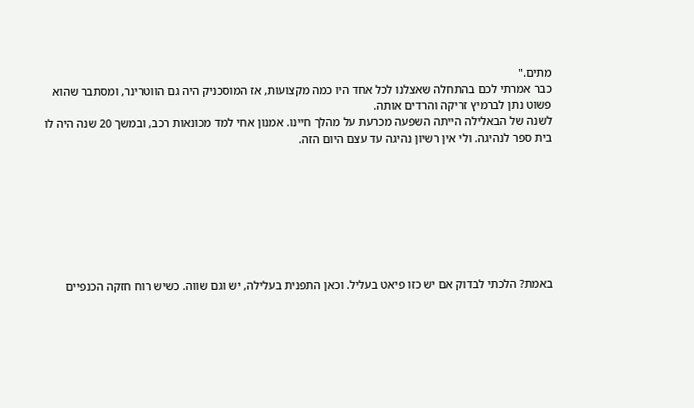מתים."
כבר אמרתי לכם בהתחלה שאצלנו לכל אחד היו כמה מקצועות, אז המוסכניק היה גם הווטרינר, ומסתבר שהוא פשוט נתן לברמיץ זריקה והרדים אותה.
לשנה של הבאלילה הייתה השפעה מכרעת על מהלך חיינו. אמנון אחי למד מכונאות רכב, ובמשך 20 שנה היה לו בית ספר לנהיגה. ולי אין רשיון נהיגה עד עצם היום הזה.








באמת? הלכתי לבדוק אם יש כזו פיאט בעליל. וכאן התפנית בעלילה, יש וגם שווה. כשיש רוח חזקה הכנפיים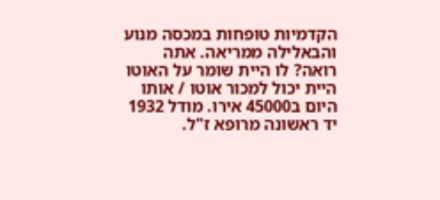הקדמיות טופחות במכסה מנוע והבאלילה ממריאה. אתה רואה? לו היית שומר על האוטו היית יכול למכור אוטו / אותו היום ב45000 אירו. מודל 1932 יד ראשונה מרופא ז"ל.